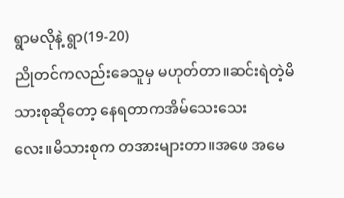ရွာမလိုနဲ့ ရွာ(19-20)
ညိုတင်ကလည်းခေသူမှ မဟုတ်တာ။ဆင်းရဲတဲ့မိသားစုဆိုတော့ နေရတာကအိမ်သေးသေး
လေး။မိသားစုက တအားများတာ။အဖေ အမေ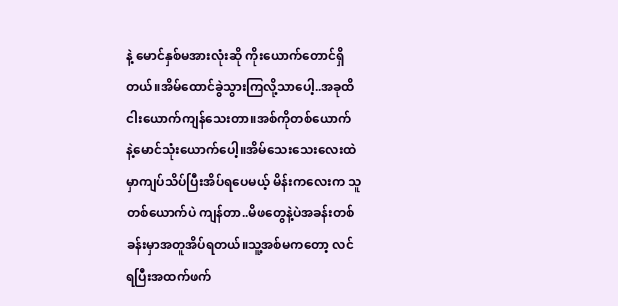နဲ့ မောင်နှစ်မအားလုံးဆို ကိုးယောက်တောင်ရှိတယ်။အိမ်ထောင်ခွဲသွားကြလို့သာပေါ့..အခုထိ
ငါးယောက်ကျန်သေးတာ။အစ်ကိုတစ်ယောက်
နဲ့မောင်သုံးယောက်ပေါ့။အိမ်သေးသေးလေးထဲ
မှာကျပ်သိပ်ပြီးအိပ်ရပေမယ့် မိန်းကလေးက သူ
တစ်ယောက်ပဲ ကျန်တာ..မိဖတွေနဲ့ပဲအခန်းတစ်
ခန်းမှာအတူအိပ်ရတယ်။သူ့အစ်မကတော့ လင်
ရပြီးအထက်ဖက်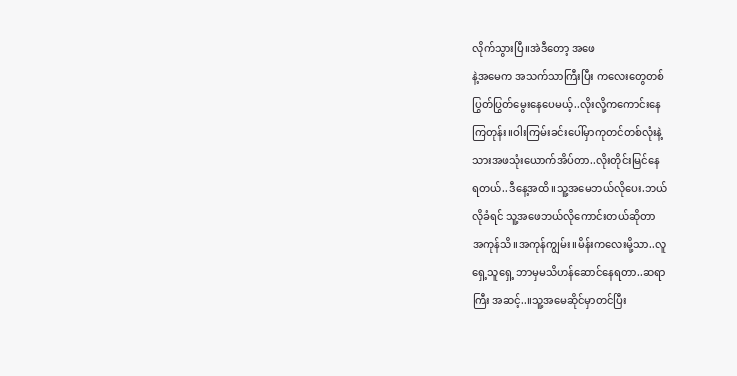လိုက်သွားပြီ။အဲဒီတော့ အဖေ
နဲ့အမေက အသက်သာကြီးပြီး ကလေးတွေတစ်
ပြွတ်ပြွတ်မွေးနေပေမယ့်..လိုးလို့ကကောင်းနေ
ကြတုန်း။ဝါးကြမ်းခင်းပေါ်မှာကုတင်တစ်လုံးနဲ့
သားအဖသုံးယောက်အိပ်တာ..လိုးတိုင်းမြင်နေ
ရတယ်..ဒီနေ့အထိ။သူ့အမေဘယ်လိုပေး.ဘယ်
လိုခံရင် သူ့အဖေဘယ်လိုကောင်းတယ်ဆိုတာ
အကုန်သိ။အကုန်ကျွမ်း။မိန်းကလေးမို့သာ..လူ
ရှေ့သူရှေ့ ဘာမှမသိဟန်ဆောင်နေရတာ..ဆရာ
ကြီး အဆင့်..။သူ့အမေဆိုင်မှာတင်ပြီး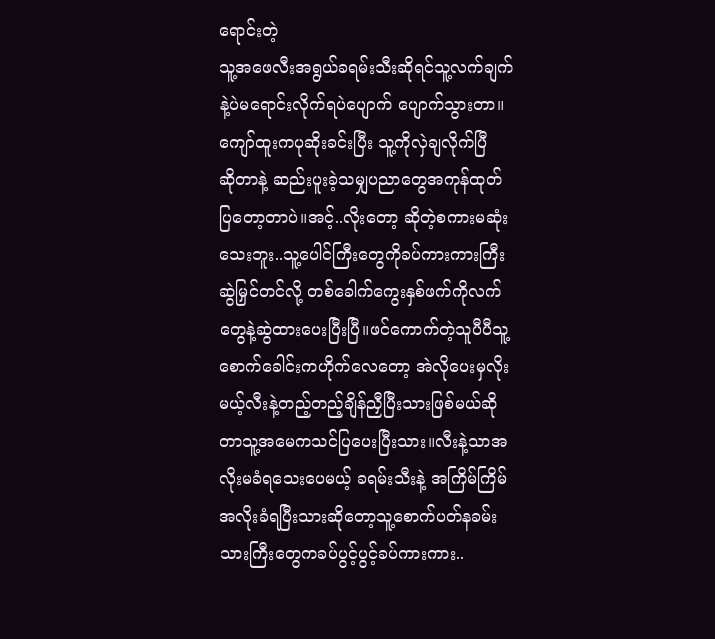ရောင်းတဲ့
သူ့အဖေလီးအရွယ်ခရမ်းသီးဆိုရင်သူ့လက်ချက်
နဲ့ပဲမရောင်းလိုက်ရပဲပျောက် ပျောက်သွားတာ။
ကျော်ထူးကပုဆိုးခင်းပြီး သူ့ကိုလှဲချလိုက်ပြီ
ဆိုတာနဲ့ ဆည်းပူးခဲ့သမျှပညာတွေအကုန်ထုတ်
ပြတော့တာပဲ။အင့်..လိုးတော့ ဆိုတဲ့စကားမဆုံး
သေးဘူး..သူ့ပေါင်ကြီးတွေကိုခပ်ကားကားကြီး
ဆွဲမြှင်တင်လို့ တစ်ခေါက်ကွေးနှစ်ဖက်ကိုလက်
တွေနဲ့ဆွဲထားပေးပြီးပြီ။ဖင်ကောက်တဲ့သူပီပီသူ့
စောက်ခေါင်းကဟိုက်လေတော့ အဲလိုပေးမှလိုး
မယ့်လီးနဲ့တည့်တည့်ချိန်ညှီပြီးသားဖြစ်မယ်ဆို
တာသူ့အမေကသင်ပြပေးပြီးသား။လီးနဲ့သာအ
လိုးမခံရသေးပေမယ့် ခရမ်းသီးနဲ့ အကြိမ်ကြိမ်
အလိုးခံရပြီးသားဆိုတော့သူ့စောက်ပတ်နခမ်း
သားကြီးတွေကခပ်ပွင့်ပွင့်ခပ်ကားကား..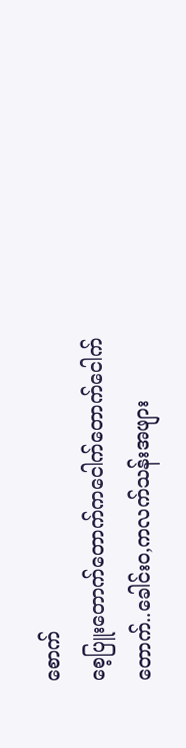စောက်
စေ့ပြူးတောက်တောက်ကငေါက်တောက်ငေါက်
တောက်..ခေါင်းဝ,ကလက်သန်းအဖျား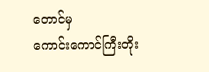တောင်မှ
ကောင်းကောင်ကြီးတိုး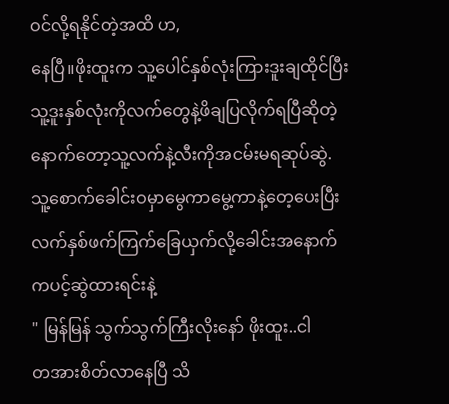ဝင်လို့ရနိုင်တဲ့အထိ ဟ,
နေပြီ။ဖိုးထူးက သူ့ပေါင်နှစ်လုံးကြားဒူးချထိုင်ပြီး
သူ့ဒူးနှစ်လုံးကိုလက်တွေနဲ့ဖိချပြလိုက်ရပြီဆိုတဲ့
နောက်တော့သူ့လက်နဲ့လီးကိုအငမ်းမရဆုပ်ဆွဲ.
သူ့စောက်ခေါင်းဝမှာမွေကာမွေ့ကာနဲ့တေ့ပေးပြီး
လက်နှစ်ဖက်ကြက်ခြေယှက်လို့ခေါင်းအနောက်
ကပင့်ဆွဲထားရင်းနဲ့
" မြန်မြန် သွက်သွက်ကြီးလိုးနော် ဖိုးထူး..ငါ
တအားစိတ်လာနေပြီ သိ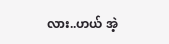လား..ဟယ် အဲ့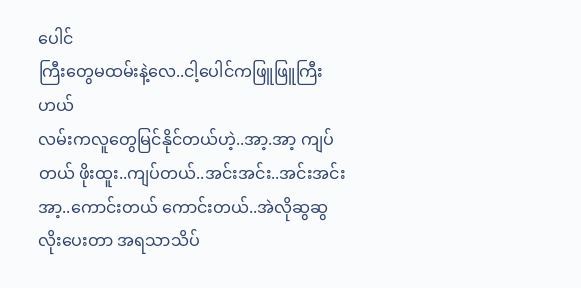ပေါင်
ကြီးတွေမထမ်းနဲ့လေ..ငါ့ပေါင်ကဖြူဖြူကြီးဟယ်
လမ်းကလူတွေမြင်နိုင်တယ်ဟဲ့..အာ့.အာ့ ကျပ်
တယ် ဖိုးထူး..ကျပ်တယ်..အင်းအင်း..အင်းအင်း
အာ့..ကောင်းတယ် ကောင်းတယ်..အဲလိုဆွဆွ
လိုးပေးတာ အရသာသိပ်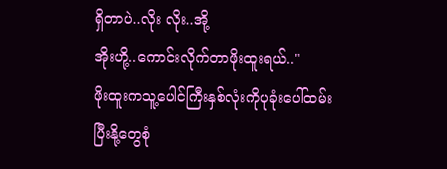ရှိတာပဲ..လိုး လိုး..အို့
အိုးဟို့..ကောင်းလိုက်တာဖိုးထူးရယ်.."
ဖိုးထူးကသူ့ပေါင်ကြီးနှစ်လုံးကိုပုခုံးပေါ်ထမ်း
ပြီးနို့တွေစုံ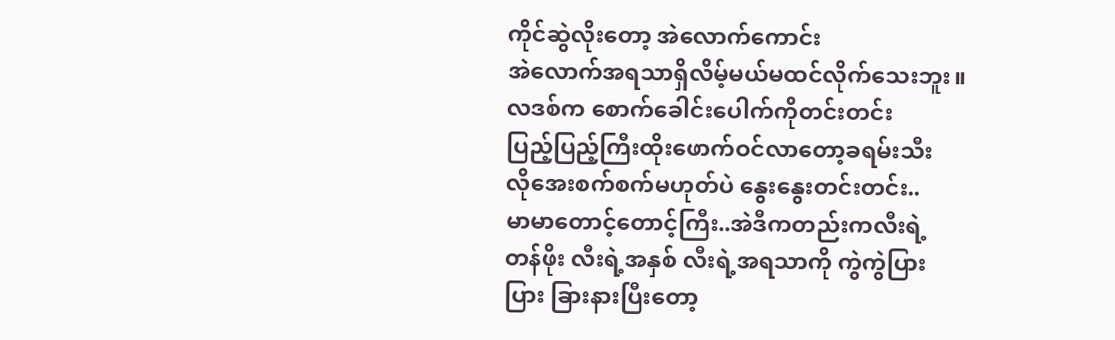ကိုင်ဆွဲလိုးတော့ အဲလောက်ကောင်း
အဲလောက်အရသာရှိလိမ့်မယ်မထင်လိုက်သေးဘူး။လဒစ်က စောက်ခေါင်းပေါက်ကိုတင်းတင်း
ပြည့်ပြည့်ကြီးထိုးဖောက်ဝင်လာတော့ခရမ်းသီး
လိုအေးစက်စက်မဟုတ်ပဲ နွေးနွေးတင်းတင်း..
မာမာတောင့်တောင့်ကြီး..အဲဒီကတည်းကလီးရဲ့
တန်ဖိုး လီးရဲ့အနှစ် လီးရဲ့အရသာကို ကွဲကွဲပြား
ပြား ခြားနားပြီးတော့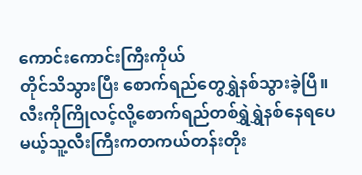ကောင်းကောင်းကြီးကိုယ်
တိုင်သိသွားပြီး စောက်ရည်တွေရွှဲနစ်သွားခဲ့ပြီ။
လီးကိုကြိုလင့်လို့စောက်ရည်တစ်ရွှဲရွှဲနစ်နေရပေ
မယ့်သူ့လီးကြီးကတကယ်တန်းတိုး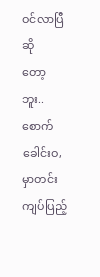ဝင်လာပြီဆို
တော့
ဘူး..စောက်ခေါင်းဝ,မှာတင်းကျပ်ပြည့်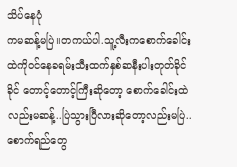သိပ်နေပုံ
ကမဆန့်မပြဲ။တကယ်ပါ.သူ့လီးကစောက်ခေါင်း
ထဲကိုဝင်နေခရမ်းသီးထက်နှစ်ဆနီးပါးတုတ်ခိုင်
ခိုင် တောင့်တောင့်ကြီးဆိုတော့ စောက်ခေါင်းထဲ
လည်းမဆန့်..ပြဲသွားပြီလားဆိုတော့လည်းမပြဲ..
စောက်ရည်တွေ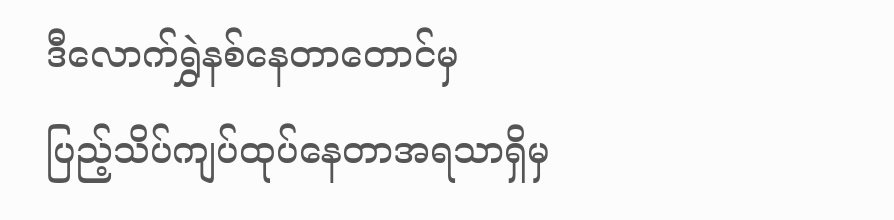ဒီလောက်ရွှဲနစ်နေတာတောင်မှ
ပြည့်သိပ်ကျပ်ထုပ်နေတာအရသာရှိမှ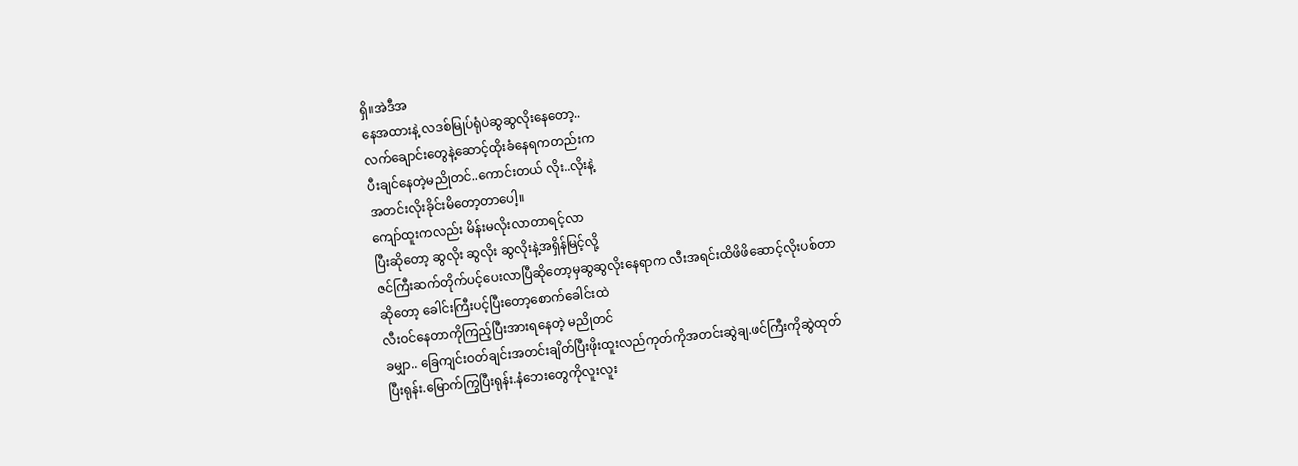ရှိ။အဲဒီအ
နေအထားနဲ့ လဒစ်မြုပ်ရုံပဲဆွဆွလိုးနေတော့..
လက်ချောင်းတွေနဲ့ဆောင့်ထိုးခံနေရကတည်းက
ပီးချင်နေတဲ့မညိုတင်..ကောင်းတယ် လိုး..လိုးနဲ့
အတင်းလိုးခိုင်းမိတော့တာပေါ့။
ကျော်ထူးကလည်း မိန်းမလိုးလာတာရင့်လာ
ပြီးဆိုတော့ ဆွလိုး ဆွလိုး ဆွလိုးနဲ့အရှိန်မြင့်လို့
ဇင်ကြီးဆက်တိုက်ပင့်ပေးလာပြီဆိုတော့မှဆွဆွလိုးနေရာက လီးအရင်းထိဖိဖိဆောင့်လိုးပစ်တာ
ဆိုတော့ ခေါင်းကြီးပင့်ပြီးတော့စောက်ခေါင်းထဲ
လီးဝင်နေတာကိုကြည့်ပြီးအားရနေတဲ့ မညိုတင်
ခမျှာ.. ခြေကျင်းဝတ်ချင်းအတင်းချိတ်ပြီးဖိုးထူးလည်ကုတ်ကိုအတင်းဆွဲချ.ဖင်ကြီးကိုဆွဲထုတ်
ပြီးရုန်း.မြောက်ကြွပြီးရုန်း.နံဘေးတွေကိုလူးလူး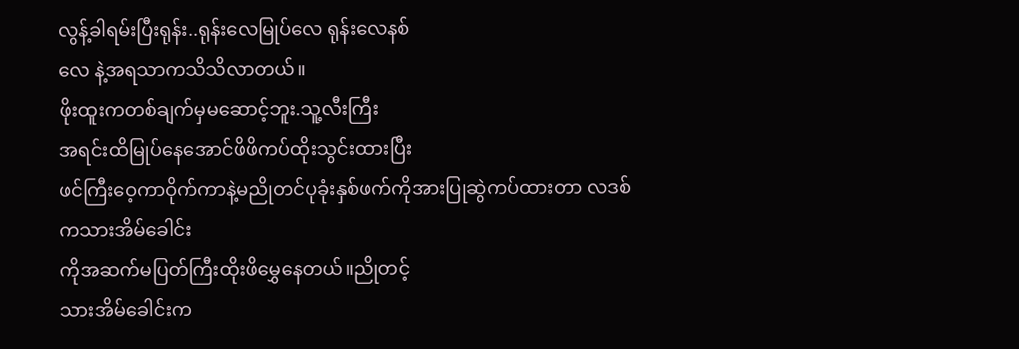လွန့်ခါရမ်းပြီးရုန်း..ရုန်းလေမြုပ်လေ ရုန်းလေနစ်
လေ နဲ့အရသာကသိသိလာတယ်။
ဖိုးထူးကတစ်ချက်မှမဆောင့်ဘူး.သူ့လီးကြီး
အရင်းထိမြုပ်နေအောင်ဖိဖိကပ်ထိုးသွင်းထားပြီး
ဖင်ကြီးဝေ့ကာဝိုက်ကာနဲ့မညိုတင်ပုခုံးနှစ်ဖက်ကိုအားပြုဆွဲကပ်ထားတာ လဒစ်ကသားအိမ်ခေါင်း
ကိုအဆက်မပြတ်ကြီးထိုးဖိမွှေနေတယ်။ညိုတင့်
သားအိမ်ခေါင်းက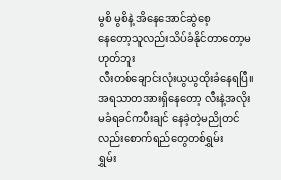မွစိ မွစိနဲ့ အိနေအောင်ဆွဲစေ့
နေတော့သူလည်းသိပ်ခံနိုင်တာတော့မဟုတ်ဘူး
လီးတစ်ချောင်းလုံးယွယွထိုးခံနေရပြီ။အရသာတအားရှိနေတော့ လီးနဲ့အလိုးမခံရခင်ကပီးချင် နေခဲ့တဲ့မညိုတင်လည်းစောက်ရည်တွေတစ်ရွှမ်း
ရွှမ်း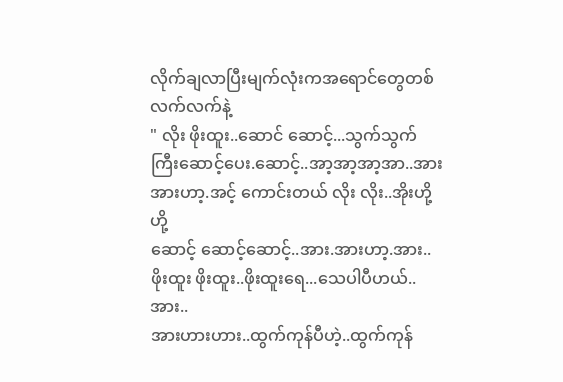လိုက်ချလာပြီးမျက်လုံးကအရောင်တွေတစ်
လက်လက်နဲ့
" လိုး ဖိုးထူး..ဆောင် ဆောင့်...သွက်သွက်
ကြီးဆောင့်ပေး.ဆောင့်..အာ့အာ့အာ့အာ..အား
အားဟာ့.အင့် ကောင်းတယ် လိုး လိုး..အိုးဟို့ဟို့
ဆောင့် ဆောင့်ဆောင့်..အား.အားဟာ့.အား..
ဖိုးထူး ဖိုးထူး..ဖိုးထူးရေ...သေပါပီဟယ်..အား..
အားဟားဟား..ထွက်ကုန်ပီဟဲ့..ထွက်ကုန်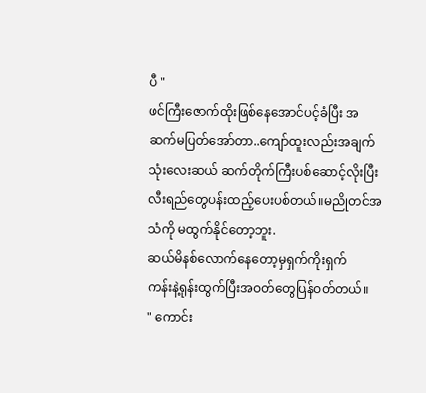ပီ "
ဖင်ကြီးဇောက်ထိုးဖြစ်နေအောင်ပင့်ခံပြီး အ
ဆက်မပြတ်အော်တာ..ကျော်ထူးလည်းအချက်
သုံးလေးဆယ် ဆက်တိုက်ကြီးပစ်ဆောင့်လိုးပြီး
လီးရည်တွေပန်းထည့်ပေးပစ်တယ်။မညိုတင်အ
သံကို မထွက်နိုင်တော့ဘူး.
ဆယ်မိနစ်လောက်နေတော့မှရှက်ကိုးရှက်
ကန်းနဲ့ရုန်းထွက်ပြီးအဝတ်တွေပြန်ဝတ်တယ်။
" ကောင်း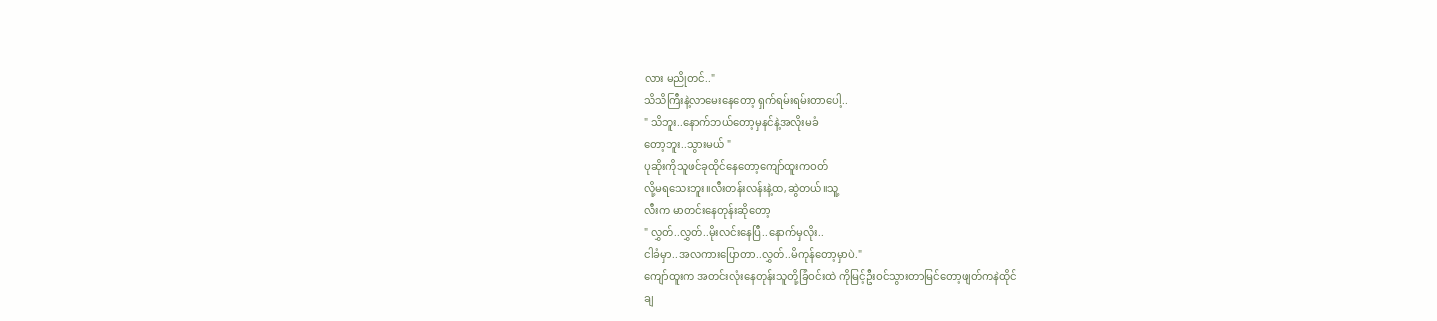လား မညိုတင်.."
သိသိကြီးနဲ့လာမေးနေတော့ ရှက်ရမ်းရမ်းတာပေါ့..
" သိဘူး..နောက်ဘယ်တော့မှနင်နဲ့အလိုးမခံ
တော့ဘူး..သွားမယ် "
ပုဆိုးကိုသူဖင်ခုထိုင်နေတော့ကျော်ထူးကဝတ်
လို့မရသေးဘူး။လီးတန်းလန်းနဲ့ထ,ဆွဲတယ်။သူ့
လီးက မာတင်းနေတုန်းဆိုတော့
" လွှတ်..လွှတ်..မိုးလင်းနေပြီ..နောက်မှလိုး..
ငါခံမှာ..အလကားပြောတာ..လွှတ်..မိကုန်တော့မှာပဲ."
ကျော်ထူးက အတင်းလုံးနေတုန်းသူတို့ခြံဝင်းထဲ ကိုမြင့်ဦးဝင်သွားတာမြင်တော့ဖျတ်ကနဲထိုင်
ချ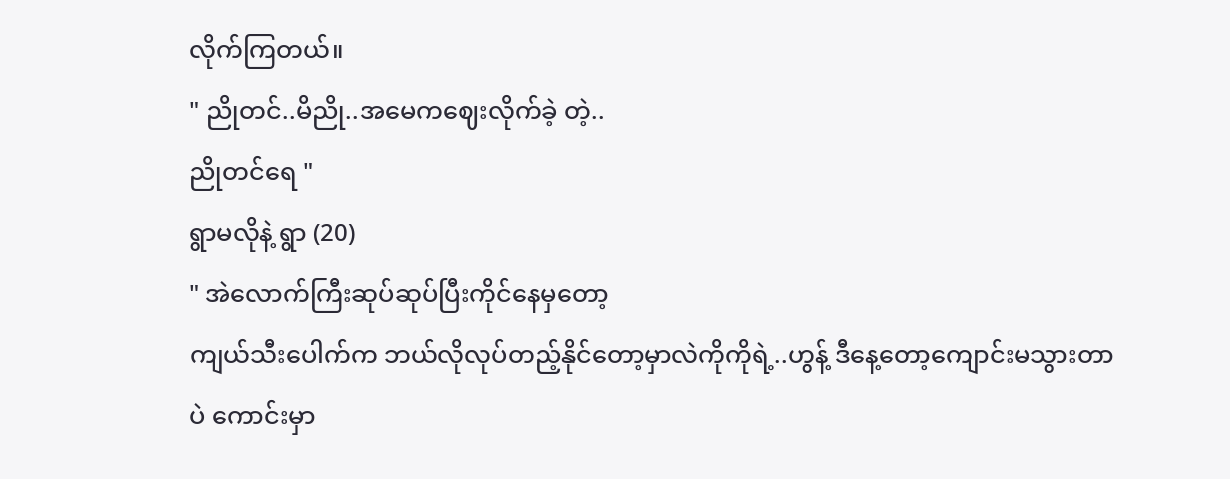လိုက်ကြတယ်။
" ညိုတင်..မိညို..အမေကဈေးလိုက်ခဲ့ တဲ့..
ညိုတင်ရေ "
ရွာမလိုနဲ့ ရွာ (20)
" အဲလောက်ကြီးဆုပ်ဆုပ်ပြီးကိုင်နေမှတော့
ကျယ်သီးပေါက်က ဘယ်လိုလုပ်တည့်နိုင်တော့မှာလဲကိုကိုရဲ့..ဟွန့် ဒီနေ့တော့ကျောင်းမသွားတာပဲ ကောင်းမှာ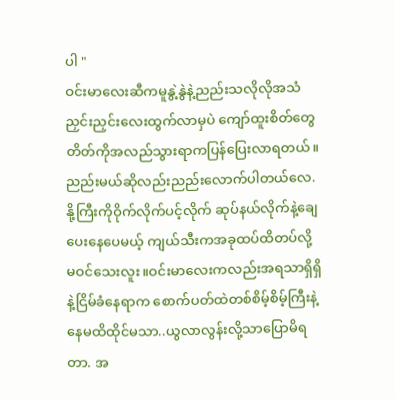ပါ "
ဝင်းမာလေးဆီကမူနွဲ့နွဲနဲ့ညည်းသလိုလိုအသံ
ညှင်းညှင်းလေးထွက်လာမှပဲ ကျော်ထူးစိတ်တွေ
တိတ်ကိုအလည်သွားရာကပြန်ပြေးလာရတယ်။
ညည်းမယ်ဆိုလည်းညည်းလောက်ပါတယ်လေ.
နို့ကြီးကိုဝိုက်လိုက်ပင့်လိုက် ဆုပ်နယ်လိုက်နဲ့ချေ
ပေးနေပေမယ့် ကျယ်သီးကအခုထပ်ထိတပ်လို့
မဝင်သေးလူး။ဝင်းမာလေးကလည်းအရသာရှိရှိ
နဲ့ငြိမ်ခံနေရာက စောက်ပတ်ထဲတစ်စိမ့်စိမ့်ကြီးနဲ့
နေမထိထိုင်မသာ..ယွလာလွန်းလို့သာပြောမိရ
တာ. အ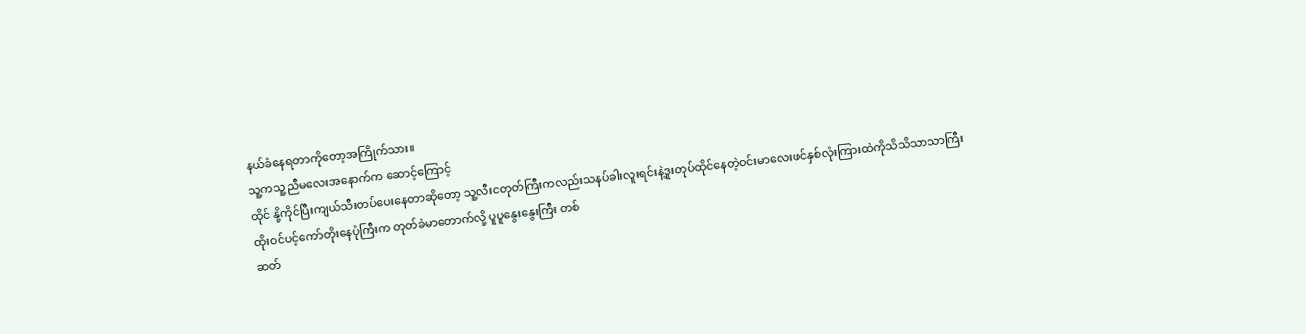နယ်ခံနေရတာကိုတော့အကြိုက်သား။
သူ့ကသူ့ညီမလေးအနောက်က ဆောင့်ကြောင့်
ထိုင် နို့ကိုင်ပြီးကျယ်သီးတပ်ပေးနေတာဆိုတော့ သူ့လီးငတုတ်ကြီးကလည်းသနပ်ခါးလူးရင်းနဲ့ဒူးတုပ်ထိုင်နေတဲ့ဝင်းမာလေးဖင်နှစ်လုံးကြားထဲကိုသိသိသာသာကြီး ထိုးဝင်ပင့်ကော်တိုးနေပုံကြီးက တုတ်ခဲမာတောက်လို့ ပူပူနွေးနွေးကြီး တစ်
ဆတ်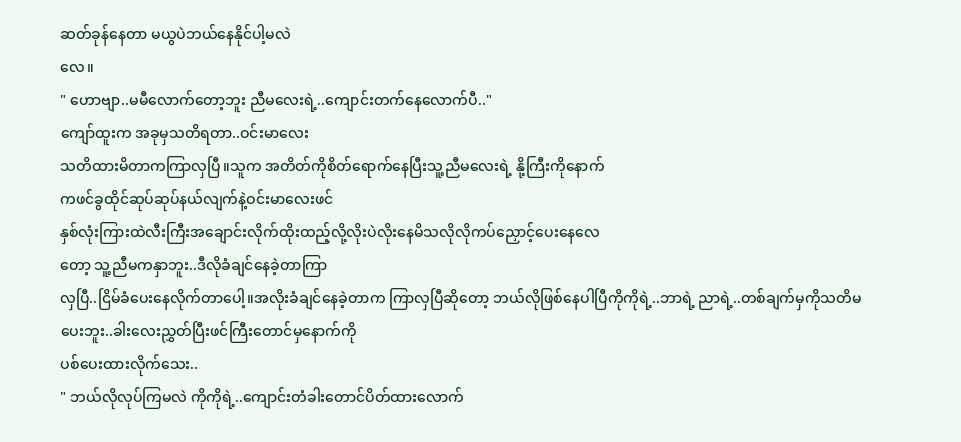ဆတ်ခုန်နေတာ မယွပဲဘယ်နေနိုင်ပါ့မလဲ
လေ။
" ဟောဗျာ..မမီလောက်တော့ဘူး ညီမလေးရဲ့..ကျောင်းတက်နေလောက်ပီ.."
ကျော်ထူးက အခုမှသတိရတာ..ဝင်းမာလေး
သတိထားမိတာကကြာလှပြီ။သူက အတိတ်ကိုစိတ်ရောက်နေပြီးသူ့ညီမလေးရဲ့ နို့ကြီးကိုနောက်
ကဖင်ခွထိုင်ဆုပ်ဆုပ်နယ်လျက်နဲ့ဝင်းမာလေးဖင်
နှစ်လုံးကြားထဲလီးကြီးအချောင်းလိုက်ထိုးထည့်လို့လိုးပဲလိုးနေမိသလိုလိုကပ်ညှောင့်ပေးနေလေ
တော့ သူ့ညီမကနှာဘူး..ဒီလိုခံချင်နေခဲ့တာကြာ
လှပြီ..ငြိမ်ခံပေးနေလိုက်တာပေါ့။အလိုးခံချင်နေခဲ့တာက ကြာလှပြီဆိုတော့ ဘယ်လိုဖြစ်နေပါပြီကိုကိုရဲ့..ဘာရဲ့ ညာရဲ့..တစ်ချက်မှကိုသတိမပေးဘူး..ခါးလေးညွှတ်ပြီးဖင်ကြီးတောင်မှနောက်ကို
ပစ်ပေးထားလိုက်သေး..
" ဘယ်လိုလုပ်ကြမလဲ ကိုကိုရဲ့..ကျောင်းတံခါးတောင်ပိတ်ထားလောက်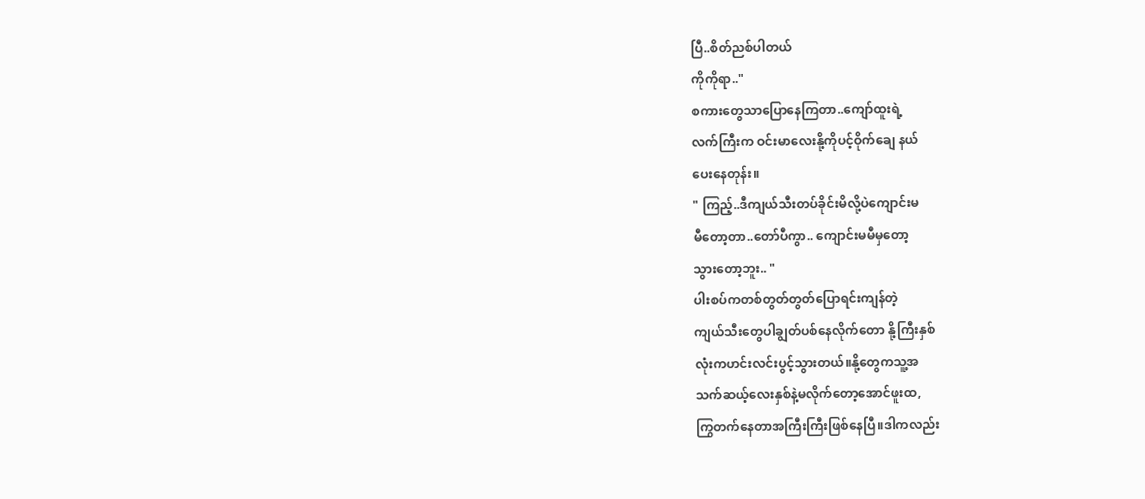ပြီ..စိတ်ညစ်ပါတယ်
ကိုကိုရာ.."
စကားတွေသာပြောနေကြတာ..ကျော်ထူးရဲ့
လက်ကြီးက ဝင်းမာလေးနို့ကိုပင့်ဝိုက်ချေ နယ်
ပေးနေတုန်း။
" ကြည့်..ဒီကျယ်သီးတပ်ခိုင်းမိလို့ပဲကျောင်းမ
မီတော့တာ..တော်ပီကွာ.. ကျောင်းမမီမှတော့
သွားတော့ဘူး.. "
ပါးစပ်ကတစ်တွတ်တွတ်ပြောရင်းကျန်တဲ့
ကျယ်သီးတွေပါချွတ်ပစ်နေလိုက်တော နို့ကြီးနှစ်
လုံးကဟင်းလင်းပွင့်သွားတယ်။နို့တွေကသူ့အ
သက်ဆယ့်လေးနှစ်နဲ့မလိုက်တော့အောင်ဖူးထ,
ကြွတက်နေတာအကြီးကြီးဖြစ်နေပြီ။ဒါကလည်း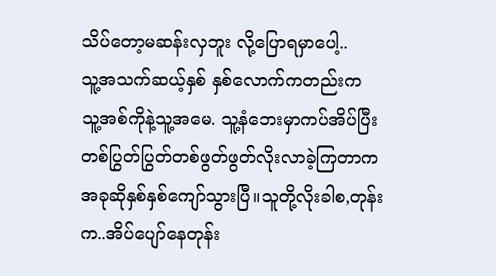သိပ်တော့မဆန်းလှဘူး လို့ပြောရမှာပေါ့..
သူ့အသက်ဆယ့်နှစ် နှစ်လောက်ကတည်းက
သူ့အစ်ကိုနဲ့သူ့အမေ. သူ့နံဘေးမှာကပ်အိပ်ပြီး
တစ်ပြွတ်ပြွတ်တစ်ဖွတ်ဖွတ်လိုးလာခဲ့ကြတာက
အခုဆိုနှစ်နှစ်ကျော်သွားပြီ။သူတို့လိုးခါစ,တုန်း
က..အိပ်ပျော်နေတုန်း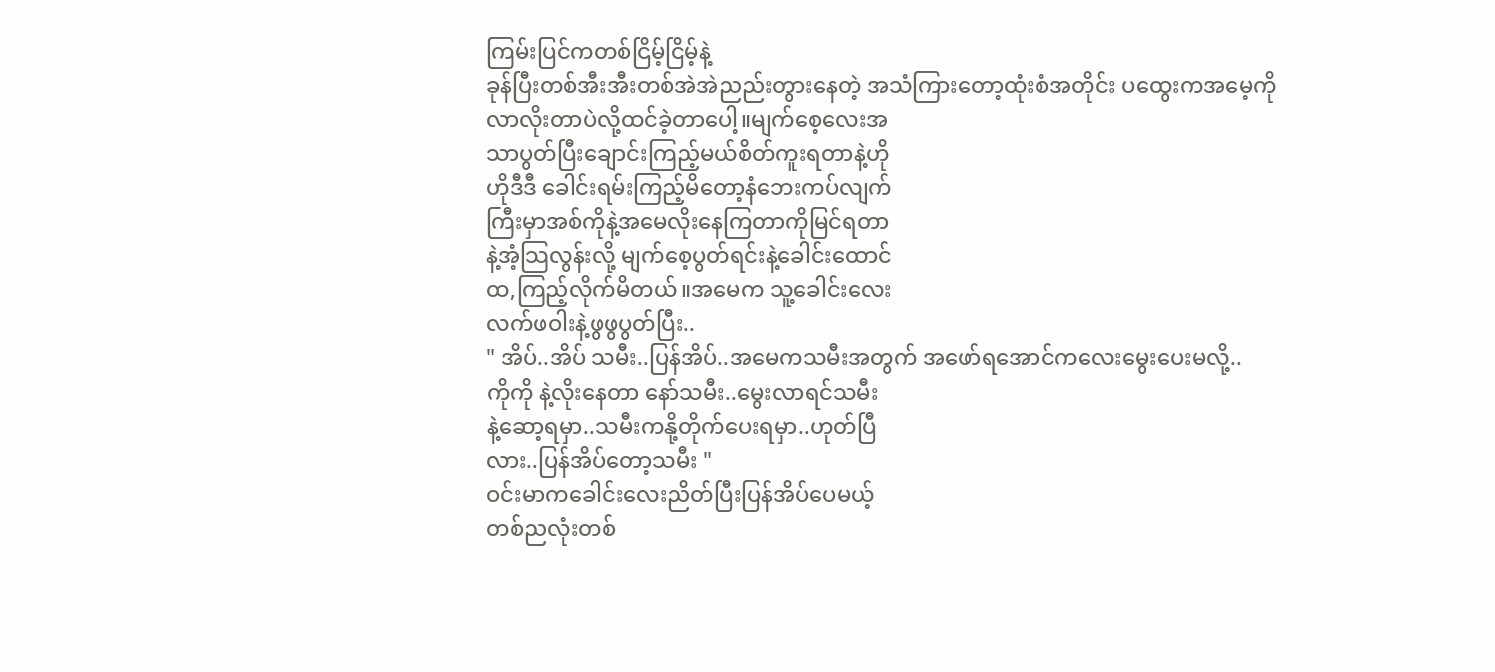ကြမ်းပြင်ကတစ်ငြိမ့်ငြိမ့်နဲ့
ခုန်ပြီးတစ်အီးအီးတစ်အဲအဲညည်းတွားနေတဲ့ အသံကြားတော့ထုံးစံအတိုင်း ပထွေးကအမေ့ကို
လာလိုးတာပဲလို့ထင်ခဲ့တာပေါ့။မျက်စေ့လေးအ
သာပွတ်ပြီးချောင်းကြည့်မယ်စိတ်ကူးရတာနဲ့ဟို
ဟိုဒီဒီ ခေါင်းရမ်းကြည့်မိတော့နံဘေးကပ်လျက်
ကြီးမှာအစ်ကိုနဲ့အမေလိုးနေကြတာကိုမြင်ရတာ
နဲ့အံ့သြလွန်းလို့ မျက်စေ့ပွတ်ရင်းနဲ့ခေါင်းထောင်
ထ,ကြည့်လိုက်မိတယ်။အမေက သူ့ခေါင်းလေး
လက်ဖဝါးနဲ့ဖွဖွပွတ်ပြီး..
" အိပ်..အိပ် သမီး..ပြန်အိပ်..အမေကသမီးအတွက် အဖော်ရအောင်ကလေးမွေးပေးမလို့..
ကိုကို နဲ့လိုးနေတာ နော်သမီး..မွေးလာရင်သမီး
နဲ့ဆော့ရမှာ..သမီးကနို့တိုက်ပေးရမှာ..ဟုတ်ပြီ
လား..ပြန်အိပ်တော့သမီး "
ဝင်းမာကခေါင်းလေးညိတ်ပြီးပြန်အိပ်ပေမယ့်
တစ်ညလုံးတစ်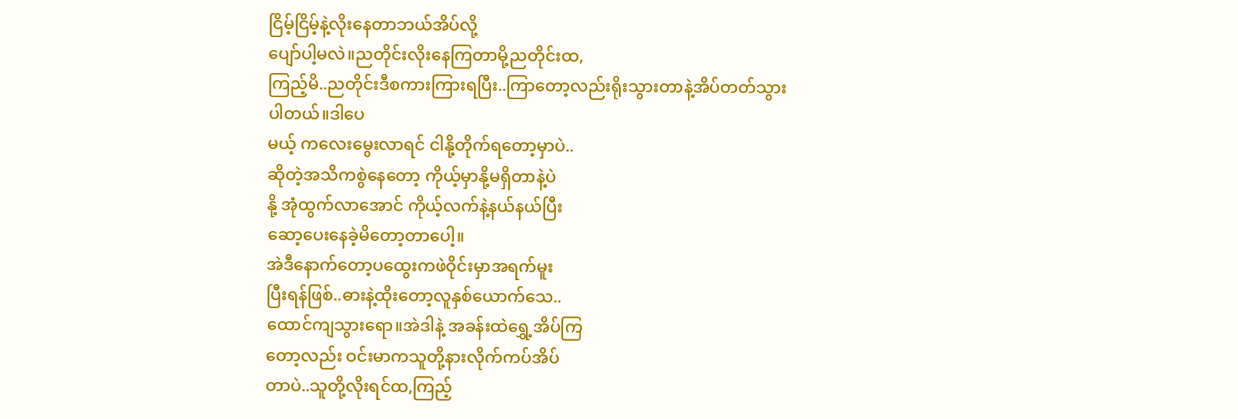ငြိမ့်ငြိမ့်နဲ့လိုးနေတာဘယ်အိပ်လို့
ပျော်ပါ့မလဲ။ညတိုင်းလိုးနေကြတာမို့ညတိုင်းထ,
ကြည့်မိ..ညတိုင်းဒီစကားကြားရပြီး..ကြာတော့လည်းရိုးသွားတာနဲ့အိပ်တတ်သွားပါတယ်။ဒါပေ
မယ့် ကလေးမွေးလာရင် ငါနို့တိုက်ရတော့မှာပဲ..
ဆိုတဲ့အသိကစွဲနေတော့ ကိုယ့်မှာနို့မရှိတာနဲ့ပဲ
နို့ အုံထွက်လာအောင် ကိုယ့်လက်နဲ့နယ်နယ်ပြီး
ဆော့ပေးနေခဲ့မိတော့တာပေါ့။
အဲဒီနောက်တော့ပထွေးကဖဲဝိုင်းမှာအရက်မူး
ပြီးရန်ဖြစ်..ဓားနဲ့ထိုးတော့လူနှစ်ယောက်သေ..
ထောင်ကျသွားရော။အဲဒါနဲ့ အခန်းထဲရွှေ့အိပ်ကြ
တော့လည်း ဝင်းမာကသူတို့နားလိုက်ကပ်အိပ်
တာပဲ..သူတို့လိုးရင်ထ,ကြည့်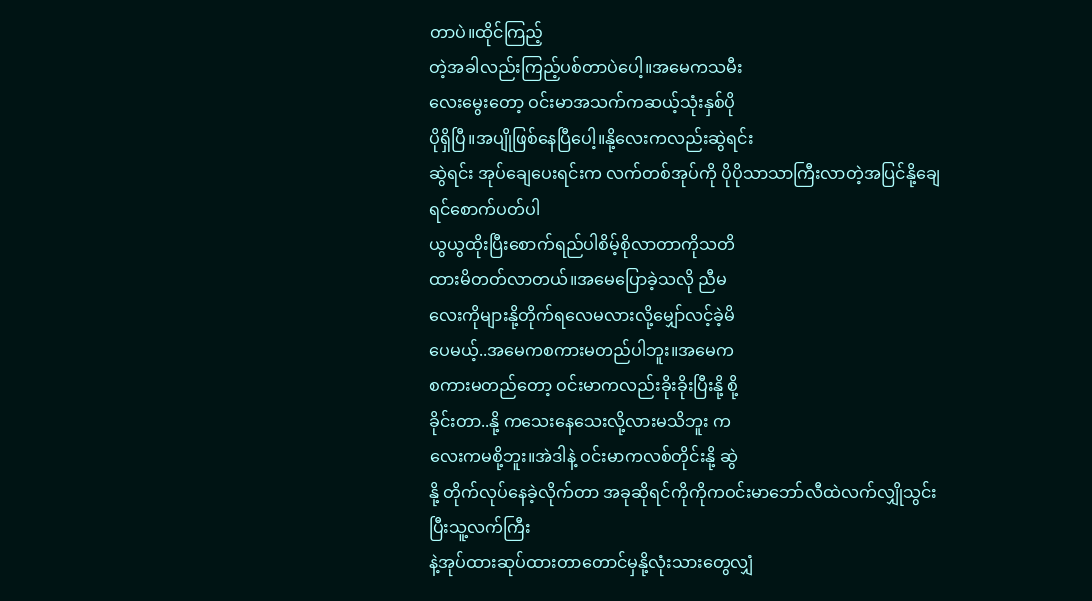တာပဲ။ထိုင်ကြည့်
တဲ့အခါလည်းကြည့်ပစ်တာပဲပေါ့။အမေကသမီး
လေးမွေးတော့ ဝင်းမာအသက်ကဆယ့်သုံးနှစ်ပို
ပိုရှိပြီ။အပျိုဖြစ်နေပြီပေါ့။နို့လေးကလည်းဆွဲရင်း
ဆွဲရင်း အုပ်ချေပေးရင်းက လက်တစ်အုပ်ကို ပိုပိုသာသာကြီးလာတဲ့အပြင်နို့ချေရင်စောက်ပတ်ပါ
ယွယွထိုးပြီးစောက်ရည်ပါစိမ့်စိုလာတာကိုသတိ
ထားမိတတ်လာတယ်။အမေပြောခဲ့သလို ညီမ
လေးကိုများနို့တိုက်ရလေမလားလို့မျှော်လင့်ခဲ့မိ
ပေမယ့်..အမေကစကားမတည်ပါဘူး။အမေက
စကားမတည်တော့ ဝင်းမာကလည်းခိုးခိုးပြီးနို့ စို့
ခိုင်းတာ..နို့ ကသေးနေသေးလို့လားမသိဘူး က
လေးကမစို့ဘူး။အဲဒါနဲ့ ဝင်းမာကလစ်တိုင်းနို့ ဆွဲ
နို့ တိုက်လုပ်နေခဲ့လိုက်တာ အခုဆိုရင်ကိုကိုကဝင်းမာဘော်လီထဲလက်လျှိုသွင်းပြီးသူ့လက်ကြီး
နဲ့အုပ်ထားဆုပ်ထားတာတောင်မှနို့လုံးသားတွေလျှံ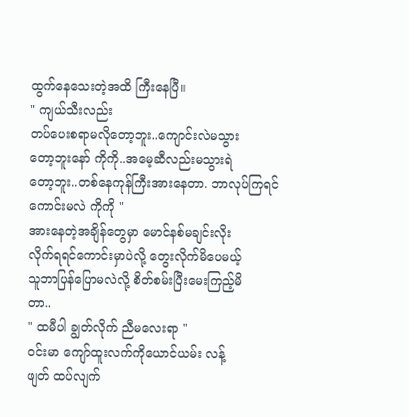ထွက်နေသေးတဲ့အထိ ကြီးနေပြီ။
" ကျယ်သီးလည်း
တပ်ပေးစရာမလိုတော့ဘူး..ကျောင်းလဲမသွား
တော့ဘူးနော် ကိုကို..အမေ့ဆီလည်းမသွားရဲ
တော့ဘူး..တစ်နေကုန်ကြီးအားနေတာ. ဘာလုပ်ကြရင်ကောင်းမလဲ ကိုကို "
အားနေတဲ့အချိန်တွေမှာ မောင်နစ်မချင်းလိုး
လိုက်ရရင်ကောင်းမှာပဲလို့ တွေးလိုက်မိပေမယ့်
သူဘာပြန်ပြောမလဲလို့ စိတ်စမ်းပြီးမေးကြည့်မိ
တာ..
" ထမီပါ ချွတ်လိုက် ညီမလေးရာ "
ဝင်းမာ ကျော်ထူးလက်ကိုယောင်ယမ်း လန့်
ဖျတ် ထပ်လျက်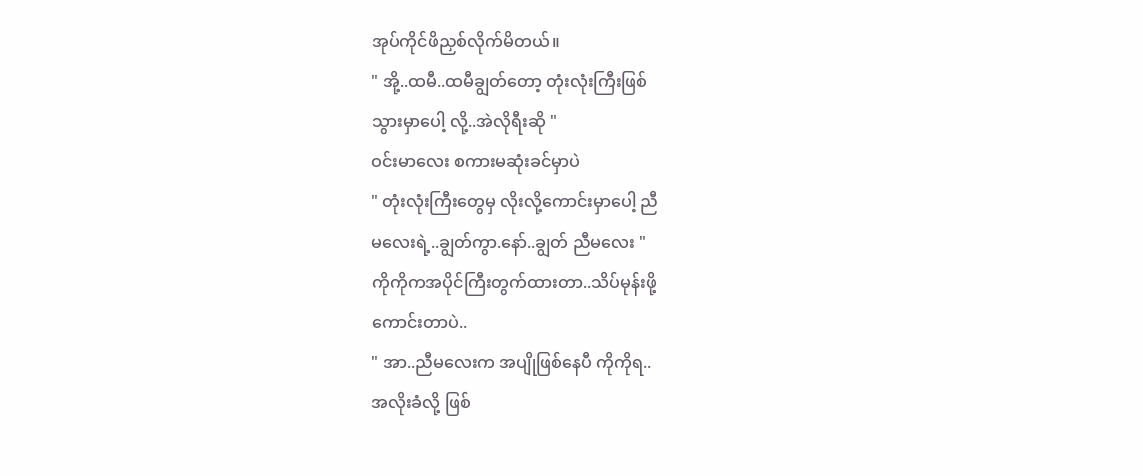အုပ်ကိုင်ဖိညှစ်လိုက်မိတယ်။
" အို့..ထမီ..ထမီချွတ်တော့ တုံးလုံးကြီးဖြစ်
သွားမှာပေါ့ လို့..အဲလိုရီးဆို "
ဝင်းမာလေး စကားမဆုံးခင်မှာပဲ
" တုံးလုံးကြီးတွေမှ လိုးလို့ကောင်းမှာပေါ့ ညီ
မလေးရဲ့..ချွတ်ကွာ.နော်..ချွတ် ညီမလေး "
ကိုကိုကအပိုင်ကြီးတွက်ထားတာ..သိပ်မုန်းဖို့
ကောင်းတာပဲ..
" အာ..ညီမလေးက အပျိုဖြစ်နေပီ ကိုကိုရ..
အလိုးခံလို့ ဖြစ်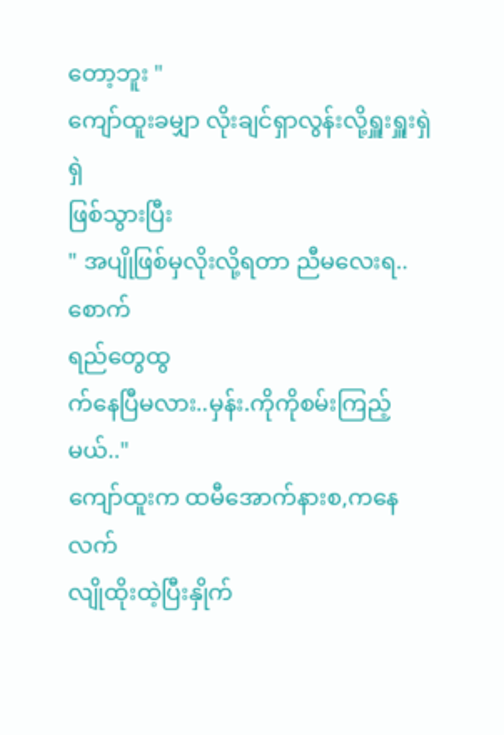တော့ဘူး "
ကျော်ထူးခမျှာ လိုးချင်ရှာလွန်းလို့ရှူးရှူးရှဲရှဲ
ဖြစ်သွားပြီး
" အပျိုဖြစ်မှလိုးလို့ရတာ ညီမလေးရ..စောက်
ရည်တွေထွ
က်နေပြီမလား..မှန်း.ကိုကိုစမ်းကြည့်
မယ်.."
ကျော်ထူးက ထမီအောက်နားစ,ကနေလက်
လျိုထိုးထဲ့ပြီးနှိုက်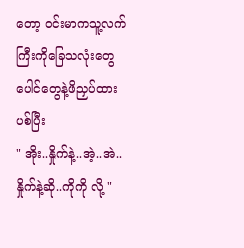တော့ ဝင်းမာကသူ့လက်ကြီးကိုခြေသလုံးတွေ ပေါင်တွေနဲ့ဖိညှပ်ထားပစ်ပြီး
" အိုး..နှိုက်နဲ့..အဲ့..အဲ..နှိုက်နဲ့ဆို..ကိုကို လို့ "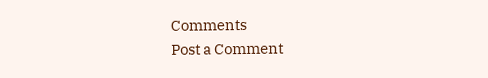Comments
Post a Comment